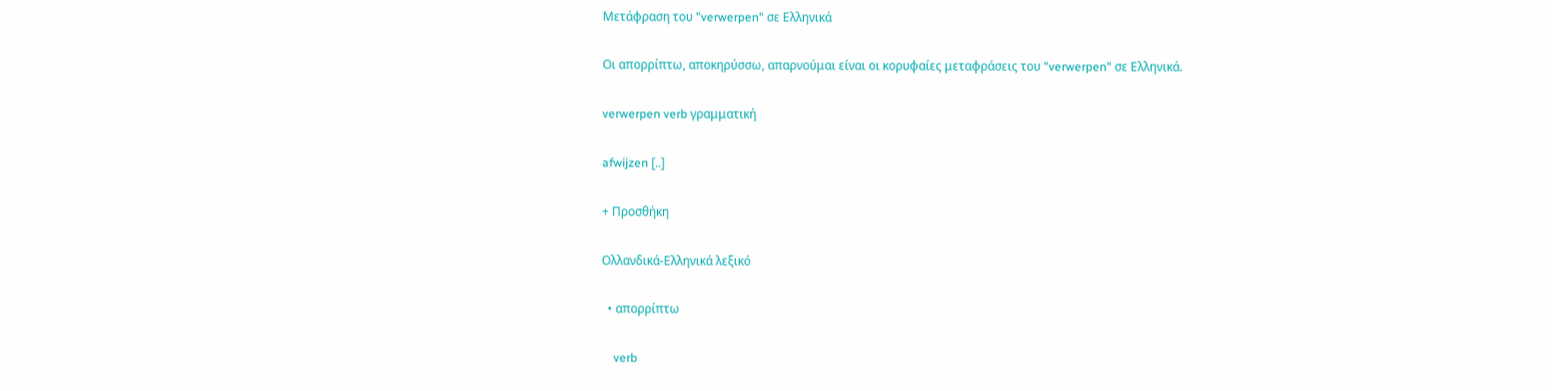Μετάφραση του "verwerpen" σε Ελληνικά

Οι απορρίπτω, αποκηρύσσω, απαρνούμαι είναι οι κορυφαίες μεταφράσεις του "verwerpen" σε Ελληνικά.

verwerpen verb γραμματική

afwijzen [..]

+ Προσθήκη

Ολλανδικά-Ελληνικά λεξικό

  • απορρίπτω

    verb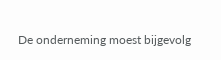De onderneming moest bijgevolg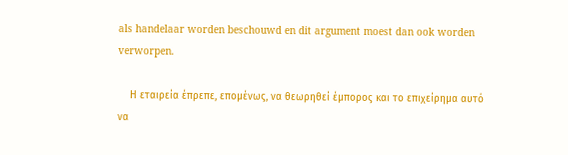als handelaar worden beschouwd en dit argument moest dan ook worden verworpen.

    Η εταιρεία έπρεπε, επομένως, να θεωρηθεί έμπορος και το επιχείρημα αυτό να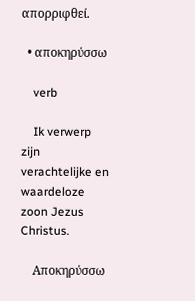απορριφθεί.

  • αποκηρύσσω

    verb

    Ik verwerp zijn verachtelijke en waardeloze zoon Jezus Christus.

    Αποκηρύσσω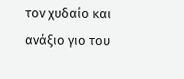τον χυδαίο και ανάξιο γιο του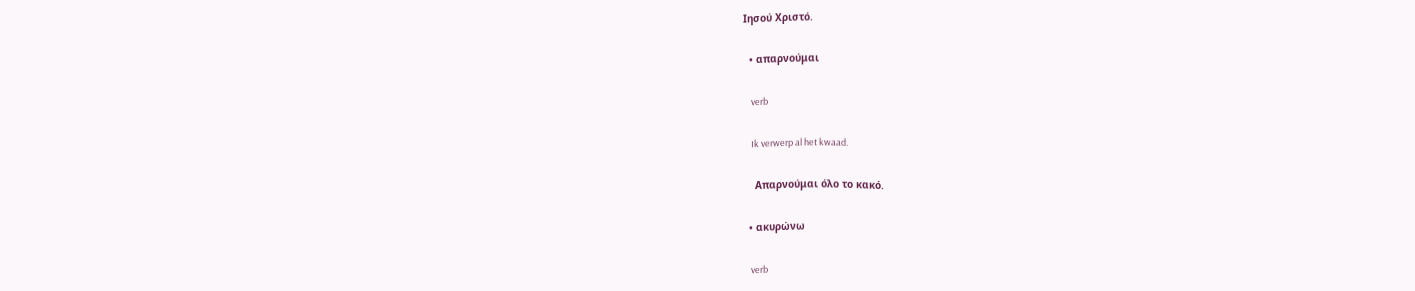Ιησού Χριστό.

  • απαρνούμαι

    verb

    Ik verwerp al het kwaad.

    Απαρνούμαι όλο το κακό.

  • ακυρώνω

    verb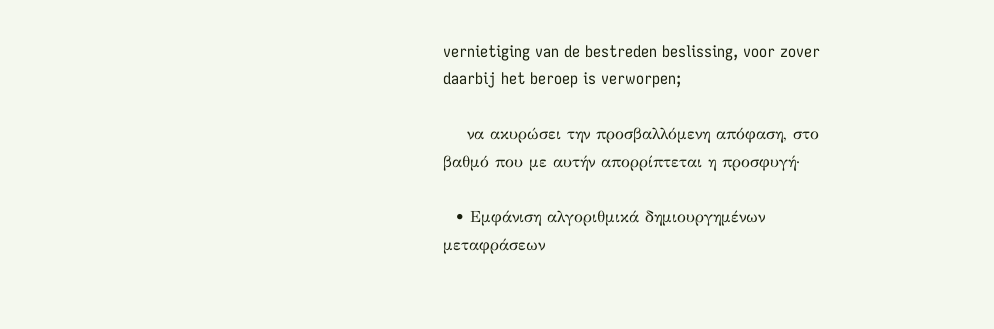vernietiging van de bestreden beslissing, voor zover daarbij het beroep is verworpen;

    να ακυρώσει την προσβαλλόμενη απόφαση, στο βαθμό που με αυτήν απορρίπτεται η προσφυγή·

  • Εμφάνιση αλγοριθμικά δημιουργημένων μεταφράσεων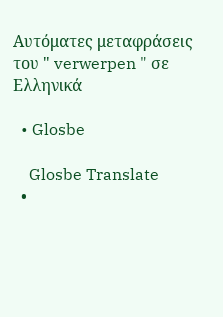Αυτόματες μεταφράσεις του " verwerpen " σε Ελληνικά

  • Glosbe

    Glosbe Translate
  •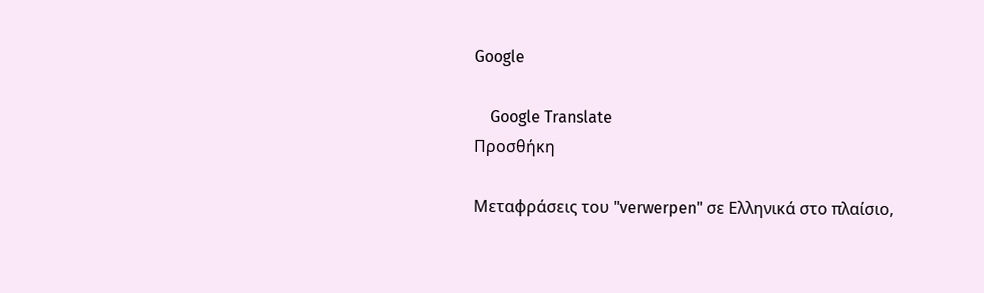Google

    Google Translate
Προσθήκη

Μεταφράσεις του "verwerpen" σε Ελληνικά στο πλαίσιο,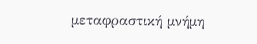μεταφραστική μνήμη